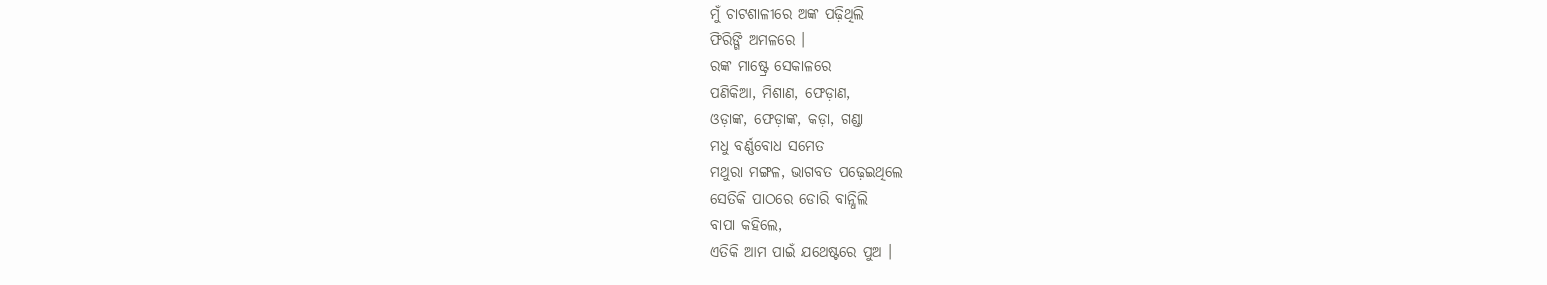ମୁଁ ଚାଟଶାଳୀରେ ଅଙ୍କ ପଢ଼ିଥିଲି
ଫିରିଙ୍ଗି ଅମଳରେ ।
ରଙ୍କ ମାଷ୍ଟ୍ରେ ସେକାଳରେ
ପଣିକିଆ, ମିଶାଣ, ଫେଡ଼ାଣ,
ଓଡ଼ାଙ୍କ, ଫେଡ଼ାଙ୍କ, କଡ଼ା, ଗଣ୍ଡା
ମଧୁ ବର୍ଣ୍ଣବୋଧ ସମେତ
ମଥୁରା ମଙ୍ଗଳ, ଭାଗବତ ପଢ଼େଇଥିଲେ
ସେତିକି ପାଠରେ ଡୋରି ବାନ୍ଧିଲି
ବାପା କହିଲେ,
ଏତିକି ଆମ ପାଇଁ ଯଥେଷ୍ଟରେ ପୁଅ ।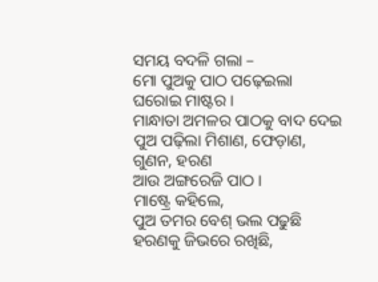ସମୟ ବଦଳି ଗଲା –
ମୋ ପୁଅକୁ ପାଠ ପଢ଼େଇଲା
ଘରୋଇ ମାଷ୍ଟର ।
ମାନ୍ଧାତା ଅମଳର ପାଠକୁ ବାଦ ଦେଇ
ପୁଅ ପଢ଼ିଲା ମିଶାଣ, ଫେଡ଼ାଣ, ଗୁଣନ, ହରଣ
ଆଉ ଅଙ୍ଗରେଜି ପାଠ ।
ମାଷ୍ଟ୍ରେ କହିଲେ,
ପୁଅ ତମର ବେଶ୍ ଭଲ ପଢୁଛି
ହରଣକୁ ଜିଭରେ ରଖିଛି,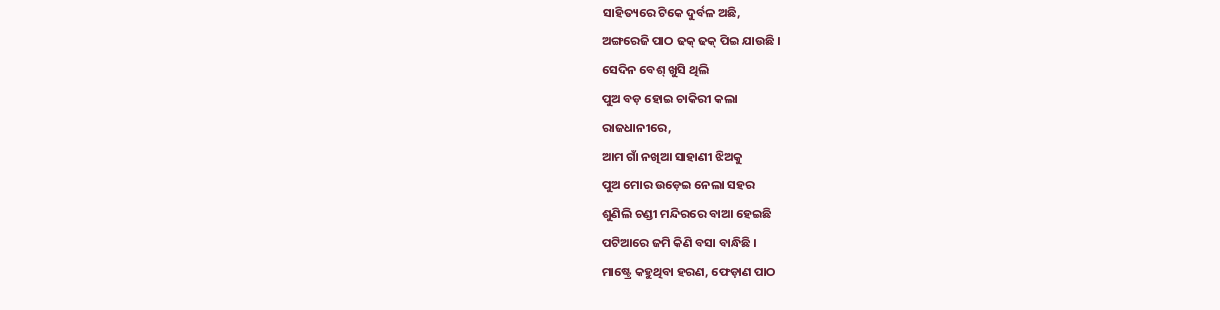ସାହିତ୍ୟରେ ଟିକେ ଦୁର୍ବଳ ଅଛି,
ଅଙ୍ଗରେଜି ପାଠ ଢକ୍ ଢକ୍ ପିଇ ଯାଉଛି ।
ସେଦିନ ବେଶ୍ ଖୁସି ଥିଲି
ପୁଅ ବଡ଼ ହୋଇ ଚାକିରୀ କଲା
ରାଜଧାନୀରେ,
ଆମ ଗାଁ ନଖିଆ ସାହାଣୀ ଝିଅକୁ
ପୁଅ ମୋର ଉଡ଼େଇ ନେଲା ସହର
ଶୁଣିଲି ଚଣ୍ଡୀ ମନ୍ଦିରରେ ବାଆ ହେଇଛି
ପଟିଆରେ ଜମି କିଣି ବସା ବାନ୍ଧିଛି ।
ମାଷ୍ଟ୍ରେ କହୁଥିବା ହରଣ, ଫେଡ଼ାଣ ପାଠ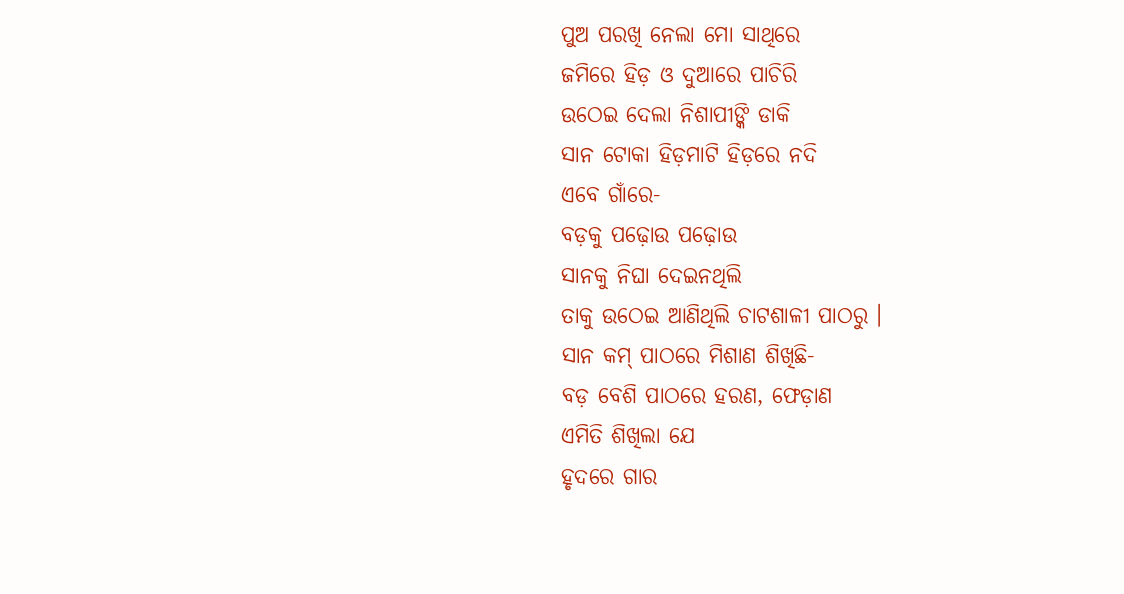ପୁଅ ପରଖି ନେଲା ମୋ ସାଥିରେ
ଜମିରେ ହିଡ଼ ଓ ଦୁଆରେ ପାଚିରି
ଉଠେଇ ଦେଲା ନିଶାପୀଙ୍କି ଡାକି
ସାନ ଟୋକା ହିଡ଼ମାଟି ହିଡ଼ରେ ନଦି
ଏବେ ଗାଁରେ-
ବଡ଼କୁ ପଢ଼ୋଉ ପଢ଼ୋଉ
ସାନକୁ ନିଘା ଦେଇନଥିଲି
ତାକୁ ଉଠେଇ ଆଣିଥିଲି ଚାଟଶାଳୀ ପାଠରୁ ।
ସାନ କମ୍ ପାଠରେ ମିଶାଣ ଶିଖିଛି-
ବଡ଼ ବେଶି ପାଠରେ ହରଣ, ଫେଡ଼ାଣ
ଏମିତି ଶିଖିଲା ଯେ
ହୃଦରେ ଗାର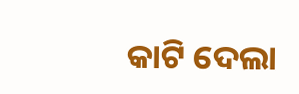କାଟି ଦେଲା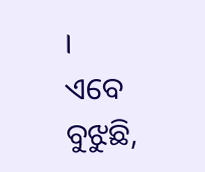।
ଏବେ ବୁଝୁଛି,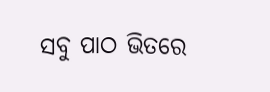ସବୁ ପାଠ ଭିତରେ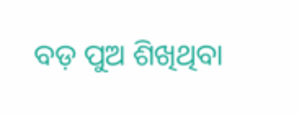ବଡ଼ ପୁଅ ଶିଖିଥିବା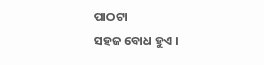ପାଠଟା
ସହଜ ବୋଧ ହୁଏ ।